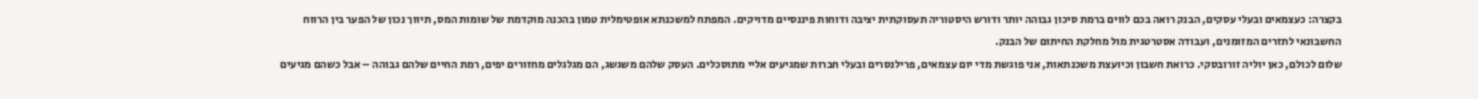בקצרה: כעצמאים ובעלי עסקים, הבנק רואה בכם לווים ברמת סיכון גבוהה יותר ודורש היסטוריה תעסוקתית יציבה ודוחות פיננסיים מדויקים. המפתח למשכנתא אופטימלית טמון בהכנה מוקדמת של שומות המס, תיווך נכון של הפער בין הרווח החשבונאי לתזרים המזומנים, ועבודה אסטרטגית מול מחלקת החיתום של הבנק.
שלום לכולם, כאן יוליה זורובסקי. כרואת חשבון וכיועצת משכנתאות, אני פוגשת מדי יום עצמאים, פרילנסרים ובעלי חברות שמגיעים אליי מתוסכלים. העסק שלהם משגשג, הם מגלגלים מחזורים יפים, רמת החיים שלהם גבוהה – אבל כשהם מגיעים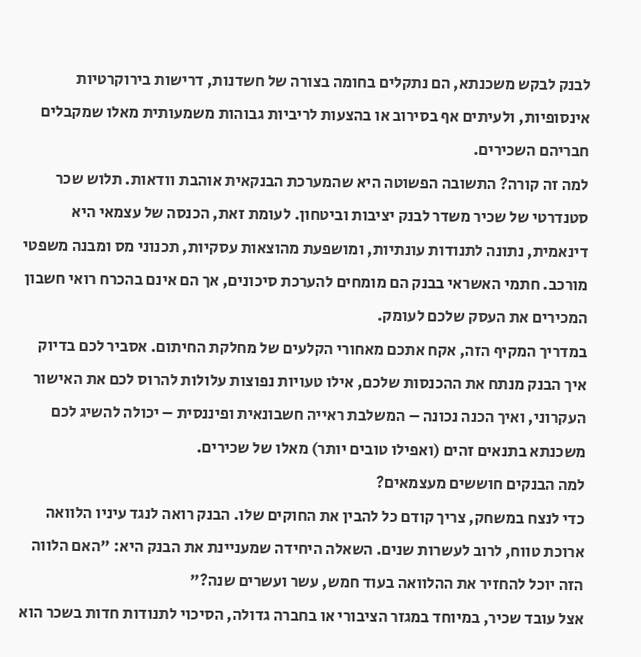לבנק לבקש משכנתא, הם נתקלים בחומה בצורה של חשדנות, דרישות בירוקרטיות אינסופיות, ולעיתים אף בסירוב או בהצעות לריביות גבוהות משמעותית מאלו שמקבלים חבריהם השכירים.
למה זה קורה? התשובה הפשוטה היא שהמערכת הבנקאית אוהבת וודאות. תלוש שכר סטנדרטי של שכיר משדר לבנק יציבות וביטחון. לעומת זאת, הכנסה של עצמאי היא דינאמית, נתונה לתנודות עונתיות, ומושפעת מהוצאות עסקיות, תכנוני מס ומבנה משפטי מורכב. חתמי האשראי בבנק הם מומחים להערכת סיכונים, אך הם אינם בהכרח רואי חשבון המכירים את העסק שלכם לעומק.
במדריך המקיף הזה, אקח אתכם מאחורי הקלעים של מחלקת החיתום. אסביר לכם בדיוק איך הבנק מנתח את ההכנסות שלכם, אילו טעויות נפוצות עלולות להרוס לכם את האישור העקרוני, ואיך הכנה נכונה – המשלבת ראייה חשבונאית ופיננסית – יכולה להשיג לכם משכנתא בתנאים זהים (ואפילו טובים יותר) מאלו של שכירים.
למה הבנקים חוששים מעצמאים?
כדי לנצח במשחק, צריך קודם כל להבין את החוקים שלו. הבנק רואה לנגד עיניו הלוואה ארוכת טווח, לרוב לעשרות שנים. השאלה היחידה שמעניינת את הבנק היא: "האם הלווה הזה יוכל להחזיר את ההלוואה בעוד חמש, עשר ועשרים שנה?"
אצל עובד שכיר, במיוחד במגזר הציבורי או בחברה גדולה, הסיכוי לתנודות חדות בשכר הוא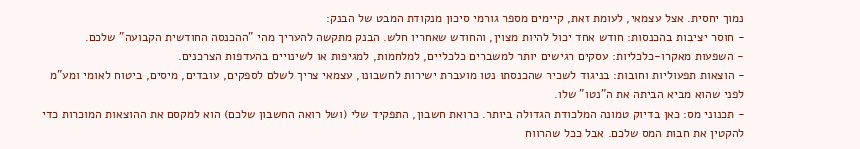נמוך יחסית. אצל עצמאי, לעומת זאת, קיימים מספר גורמי סיכון מנקודת המבט של הבנק:
- חוסר יציבות בהכנסות: חודש אחד יכול להיות מצוין, והחודש שאחריו חלש. הבנק מתקשה להעריך מהי "ההכנסה החודשית הקבועה" שלכם.
- השפעות מאקרו-כלכליות: עסקים רגישים יותר למשברים כלכליים, למלחמות, למגיפות או לשינויים בהעדפות הצרכנים.
- הוצאות תפעוליות וחובות: בניגוד לשכיר שהכנסתו נטו מועברת ישירות לחשבונו, עצמאי צריך לשלם לספקים, עובדים, מיסים, ביטוח לאומי ומע"מ לפני שהוא מביא הביתה את ה"נטו" שלו.
- תכנוני מס: כאן בדיוק טמונה המלכודת הגדולה ביותר. כרואת חשבון, התפקיד שלי (ושל רואה החשבון שלכם) הוא למקסם את ההוצאות המוכרות כדי להקטין את חבות המס שלכם. אבל ככל שהרווח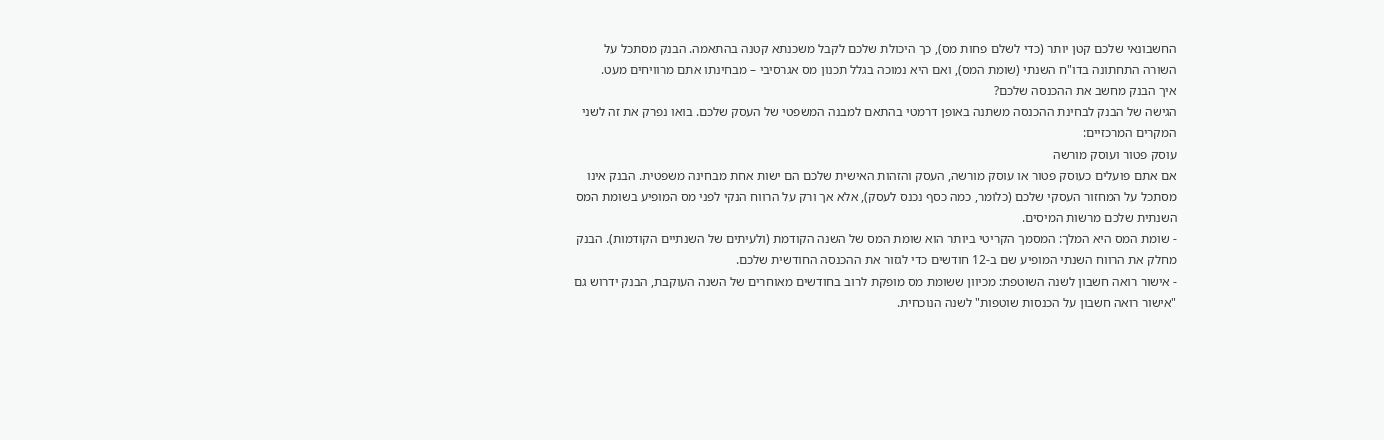החשבונאי שלכם קטן יותר (כדי לשלם פחות מס), כך היכולת שלכם לקבל משכנתא קטנה בהתאמה. הבנק מסתכל על השורה התחתונה בדו"ח השנתי (שומת המס), ואם היא נמוכה בגלל תכנון מס אגרסיבי – מבחינתו אתם מרוויחים מעט.
איך הבנק מחשב את ההכנסה שלכם?
הגישה של הבנק לבחינת ההכנסה משתנה באופן דרמטי בהתאם למבנה המשפטי של העסק שלכם. בואו נפרק את זה לשני המקרים המרכזיים:
עוסק פטור ועוסק מורשה
אם אתם פועלים כעוסק פטור או עוסק מורשה, העסק והזהות האישית שלכם הם ישות אחת מבחינה משפטית. הבנק אינו מסתכל על המחזור העסקי שלכם (כלומר, כמה כסף נכנס לעסק), אלא אך ורק על הרווח הנקי לפני מס המופיע בשומת המס השנתית שלכם מרשות המיסים.
- שומת המס היא המלך: המסמך הקריטי ביותר הוא שומת המס של השנה הקודמת (ולעיתים של השנתיים הקודמות). הבנק מחלק את הרווח השנתי המופיע שם ב-12 חודשים כדי לגזור את ההכנסה החודשית שלכם.
- אישור רואה חשבון לשנה השוטפת: מכיוון ששומת מס מופקת לרוב בחודשים מאוחרים של השנה העוקבת, הבנק ידרוש גם "אישור רואה חשבון על הכנסות שוטפות" לשנה הנוכחית.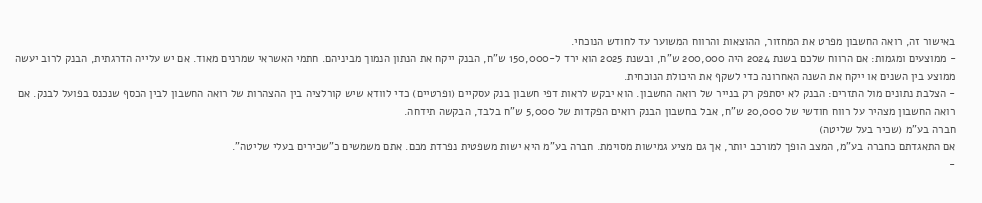באישור זה, רואה החשבון מפרט את המחזור, ההוצאות והרווח המשוער עד לחודש הנוכחי.
- ממוצעים ומגמות: אם הרווח שלכם בשנת 2024 היה 200,000 ש"ח, ובשנת 2025 הוא ירד ל-150,000 ש"ח, הבנק ייקח את הנתון הנמוך מביניהם. חתמי האשראי שמרנים מאוד. אם יש עלייה הדרגתית, הבנק לרוב יעשה ממוצע בין השנים או ייקח את השנה האחרונה כדי לשקף את היכולת הנוכחית.
- הצלבת נתונים מול התזרים: הבנק לא יסתפק רק בנייר של רואה החשבון. הוא יבקש לראות דפי חשבון בנק עסקיים (ופרטיים) כדי לוודא שיש קורלציה בין ההצהרות של רואה החשבון לבין הכסף שנכנס בפועל לבנק. אם רואה החשבון מצהיר על רווח חודשי של 20,000 ש"ח, אבל בחשבון הבנק רואים הפקדות של 5,000 ש"ח בלבד, הבקשה תידחה.
חברה בע"מ (שכיר בעל שליטה)
אם התאגדתם כחברה בע"מ, המצב הופך למורכב יותר, אך גם מציע גמישות מסוימת. חברה בע"מ היא ישות משפטית נפרדת מכם. אתם משמשים כ"שכירים בעלי שליטה".
-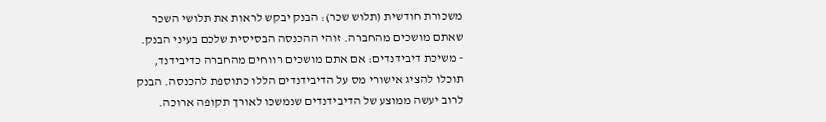משכורת חודשית (תלוש שכר): הבנק יבקש לראות את תלושי השכר שאתם מושכים מהחברה. זוהי ההכנסה הבסיסית שלכם בעיני הבנק.
- משיכת דיבידנדים: אם אתם מושכים רווחים מהחברה כדיבידנד, תוכלו להציג אישורי מס על הדיבידנדים הללו כתוספת להכנסה. הבנק לרוב יעשה ממוצע של הדיבידנדים שנמשכו לאורך תקופה ארוכה.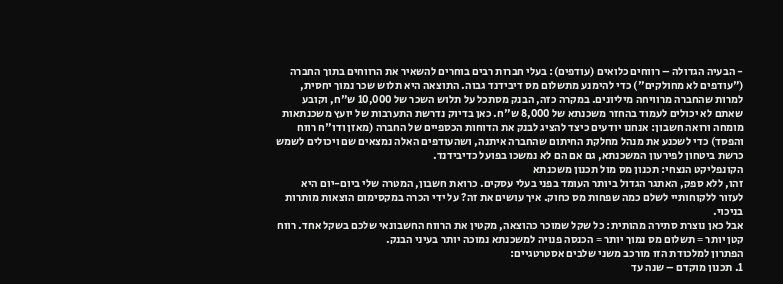- הבעיה הגדולה – רווחים כלואים (עודפים): בעלי חברות רבים בוחרים להשאיר את הרווחים בתוך החברה ("עודפים לא מחולקים") כדי להימנע מתשלום מס דיבידנד גבוה. התוצאה היא תלוש שכר נמוך יחסית, למרות שהחברה מרוויחה מיליונים. במקרה כזה, הבנק מסתכל על תלוש השכר של 10,000 ש"ח, וקובע שאתם לא יכולים לעמוד בהחזר משכנתא של 8,000 ש"ח. כאן בדיוק נדרשת התערבות של יועץ משכנתאות מומחה ורואה חשבון: אנחנו יודעים כיצד להציג לבנק את הדוחות הכספיים של החברה (מאזן ודו"ח רווח והפסד) כדי לשכנע את מנהל מחלקת החיתום שהחברה איתנה, ושהעודפים האלה נמצאים שם ויכולים לשמש כרשת ביטחון לפירעון המשכנתא, גם אם הם לא נמשכו בפועל כדיבידנד.
הקונפליקט הנצחי: תכנון מס מול תכנון משכנתא
זהו, ללא ספק, האתגר הגדול ביותר העומד בפני בעלי עסקים. כרואת חשבון, המטרה שלי ביום-יום היא לעזור ללקוחותיי לשלם כמה שפחות מס כחוק. איך עושים את זה? על ידי הכרה במקסימום הוצאות מותרות בניכוי.
אבל כאן נוצרת סתירה מהותית: כל שקל שמוכר כהוצאה, מקטין את הרווח החשבונאי שלכם בשקל אחד. רווח קטן יותר = תשלום מס נמוך יותר = הכנסה פנויה למשכנתא נמוכה יותר בעיני הבנק.
הפתרון למלכודת הזו מורכב משני שלבים אסטרטגיים:
1. תכנון מוקדם – שנה עד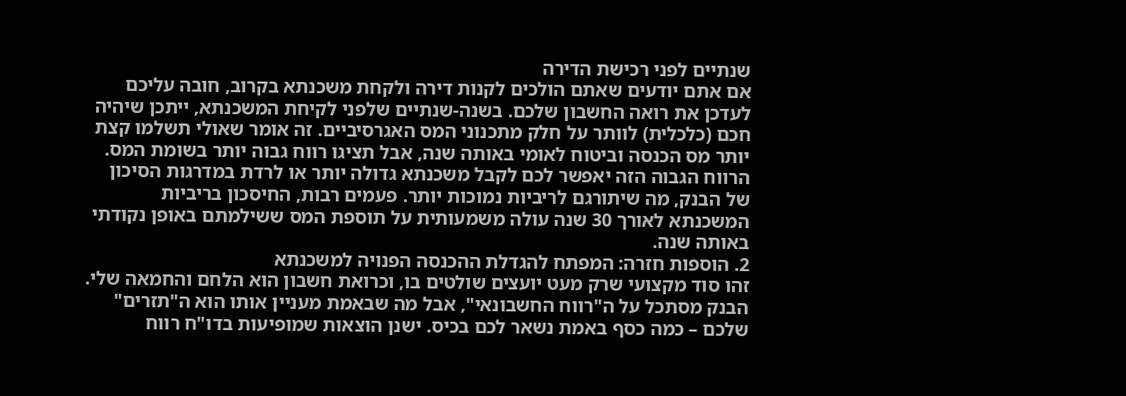שנתיים לפני רכישת הדירה
אם אתם יודעים שאתם הולכים לקנות דירה ולקחת משכנתא בקרוב, חובה עליכם לעדכן את רואה החשבון שלכם. בשנה-שנתיים שלפני לקיחת המשכנתא, ייתכן שיהיה חכם (כלכלית) לוותר על חלק מתכנוני המס האגרסיביים. זה אומר שאולי תשלמו קצת יותר מס הכנסה וביטוח לאומי באותה שנה, אבל תציגו רווח גבוה יותר בשומת המס. הרווח הגבוה הזה יאפשר לכם לקבל משכנתא גדולה יותר או לרדת במדרגות הסיכון של הבנק, מה שיתורגם לריביות נמוכות יותר. פעמים רבות, החיסכון בריביות המשכנתא לאורך 30 שנה עולה משמעותית על תוספת המס ששילמתם באופן נקודתי באותה שנה.
2. הוספות חזרה: המפתח להגדלת ההכנסה הפנויה למשכנתא
זהו סוד מקצועי שרק מעט יועצים שולטים בו, וכרואת חשבון הוא הלחם והחמאה שלי. הבנק מסתכל על ה"רווח החשבונאי", אבל מה שבאמת מעניין אותו הוא ה"תזרים" שלכם – כמה כסף באמת נשאר לכם בכיס. ישנן הוצאות שמופיעות בדו"ח רווח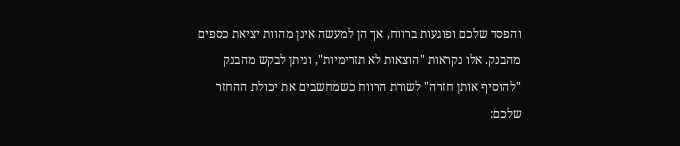והפסד שלכם ופוגעות ברווח, אך הן למעשה אינן מהוות יציאת כספים מהבנק. אלו נקראות "הוצאות לא תזרימיות", וניתן לבקש מהבנק "להוסיף אותן חזרה" לשורת הרווח כשמחשבים את יכולת ההחזר שלכם: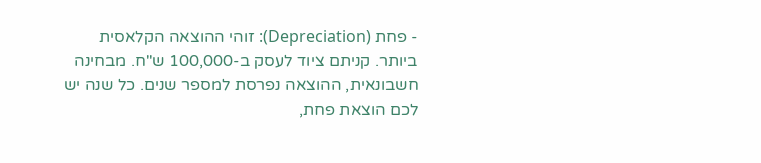- פחת (Depreciation): זוהי ההוצאה הקלאסית ביותר. קניתם ציוד לעסק ב-100,000 ש"ח. מבחינה חשבונאית, ההוצאה נפרסת למספר שנים. כל שנה יש לכם הוצאת פחת,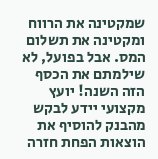שמקטינה את הרווח ומקטינה את תשלום המס. אבל בפועל, לא שילמתם את הכסף הזה השנה! יועץ מקצועי יידע לבקש מהבנק להוסיף את הוצאות הפחת חזרה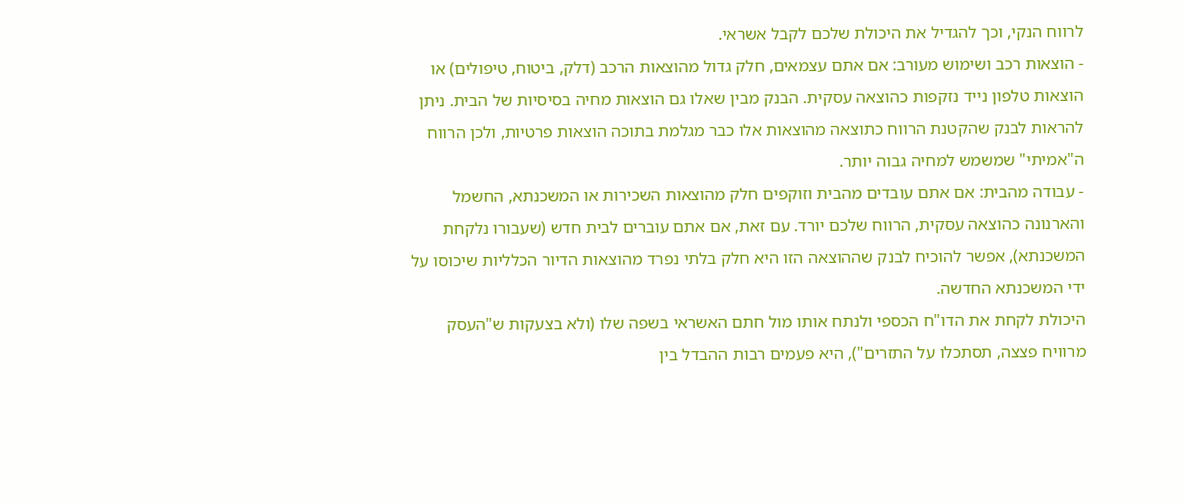לרווח הנקי, וכך להגדיל את היכולת שלכם לקבל אשראי.
- הוצאות רכב ושימוש מעורב: אם אתם עצמאים, חלק גדול מהוצאות הרכב (דלק, ביטוח, טיפולים) או הוצאות טלפון נייד נזקפות כהוצאה עסקית. הבנק מבין שאלו גם הוצאות מחיה בסיסיות של הבית. ניתן להראות לבנק שהקטנת הרווח כתוצאה מהוצאות אלו כבר מגלמת בתוכה הוצאות פרטיות, ולכן הרווח ה"אמיתי" שמשמש למחיה גבוה יותר.
- עבודה מהבית: אם אתם עובדים מהבית וזוקפים חלק מהוצאות השכירות או המשכנתא, החשמל והארנונה כהוצאה עסקית, הרווח שלכם יורד. עם זאת, אם אתם עוברים לבית חדש (שעבורו נלקחת המשכנתא), אפשר להוכיח לבנק שההוצאה הזו היא חלק בלתי נפרד מהוצאות הדיור הכלליות שיכוסו על ידי המשכנתא החדשה.
היכולת לקחת את הדו"ח הכספי ולנתח אותו מול חתם האשראי בשפה שלו (ולא בצעקות ש"העסק מרוויח פצצה, תסתכלו על התזרים"), היא פעמים רבות ההבדל בין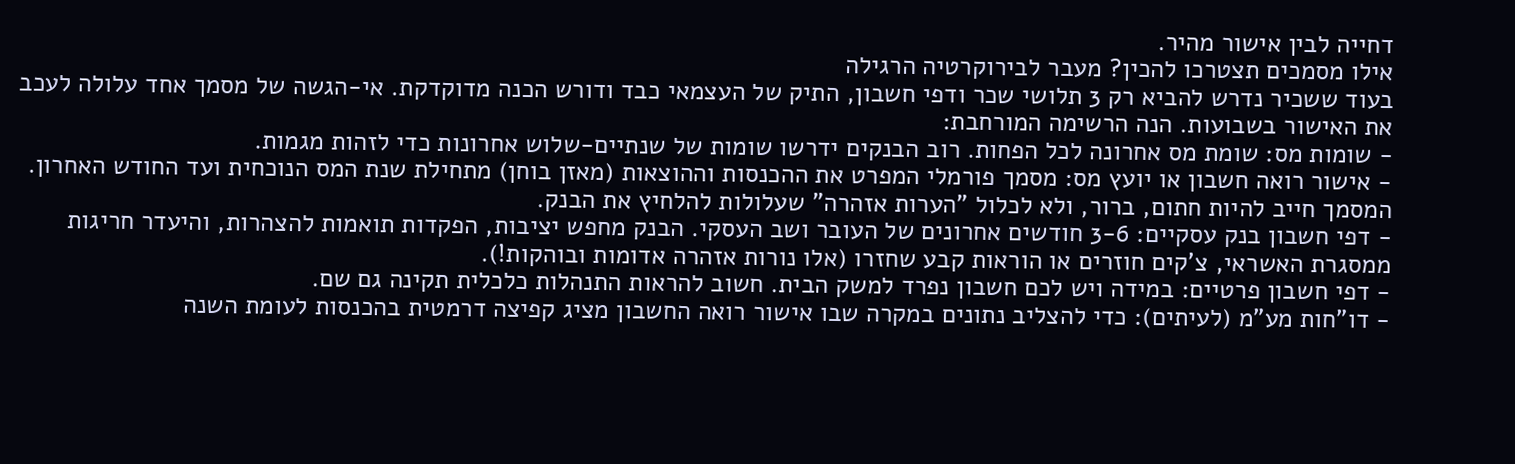דחייה לבין אישור מהיר.
אילו מסמכים תצטרכו להכין? מעבר לבירוקרטיה הרגילה
בעוד ששכיר נדרש להביא רק 3 תלושי שכר ודפי חשבון, התיק של העצמאי כבד ודורש הכנה מדוקדקת. אי-הגשה של מסמך אחד עלולה לעכב את האישור בשבועות. הנה הרשימה המורחבת:
- שומות מס: שומת מס אחרונה לכל הפחות. רוב הבנקים ידרשו שומות של שנתיים-שלוש אחרונות כדי לזהות מגמות.
- אישור רואה חשבון או יועץ מס: מסמך פורמלי המפרט את ההכנסות וההוצאות (מאזן בוחן) מתחילת שנת המס הנוכחית ועד החודש האחרון. המסמך חייב להיות חתום, ברור, ולא לכלול "הערות אזהרה" שעלולות להלחיץ את הבנק.
- דפי חשבון בנק עסקיים: 3-6 חודשים אחרונים של העובר ושב העסקי. הבנק מחפש יציבות, הפקדות תואמות להצהרות, והיעדר חריגות ממסגרת האשראי, צ'קים חוזרים או הוראות קבע שחזרו (אלו נורות אזהרה אדומות ובוהקות!).
- דפי חשבון פרטיים: במידה ויש לכם חשבון נפרד למשק הבית. חשוב להראות התנהלות כלכלית תקינה גם שם.
- דו"חות מע"מ (לעיתים): כדי להצליב נתונים במקרה שבו אישור רואה החשבון מציג קפיצה דרמטית בהכנסות לעומת השנה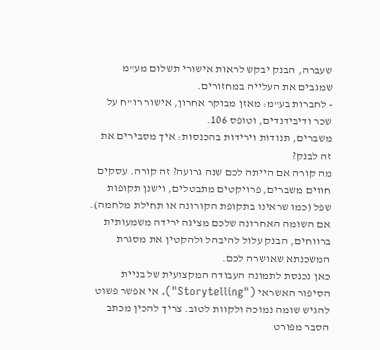שעברה, הבנק יבקש לראות אישורי תשלום מע"מ שמגבים את העלייה במחזורים.
- לחברות בע"מ: מאזן מבוקר אחרון, אישור רו"ח על שכר ודיבידנדים, וטופס 106.
משברים, תנודות וירידות בהכנסות: איך מסבירים את זה לבנק?
מה קורה אם הייתה לכם שנה גרועה? זה קורה. עסקים חווים משברים, פרויקטים מתבטלים, וישנן תקופות שפל (כמו שראינו בתקופת הקורונה או תחילת מלחמה). אם השומה האחרונה שלכם מציגה ירידה משמעותית ברווחים, הבנק עלול להיבהל ולהקטין את מסגרת המשכנתא שאושרה לכם.
כאן נכנסת לתמונה העבודה המקצועית של בניית הסיפור האשראי ("Storytelling"). אי אפשר פשוט להגיש שומה נמוכה ולקוות לטוב. צריך להכין מכתב הסבר מפורט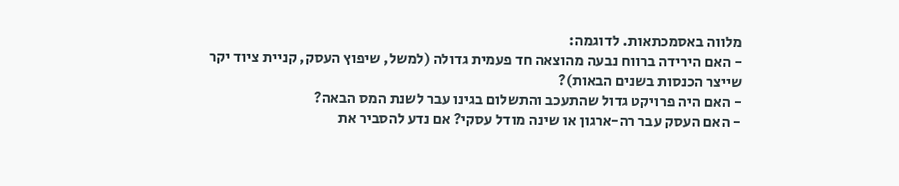מלווה באסמכתאות. לדוגמה:
- האם הירידה ברווח נבעה מהוצאה חד פעמית גדולה (למשל, שיפוץ העסק, קניית ציוד יקר שייצר הכנסות בשנים הבאות)?
- האם היה פרויקט גדול שהתעכב והתשלום בגינו עבר לשנת המס הבאה?
- האם העסק עבר רה-ארגון או שינה מודל עסקי? אם נדע להסביר את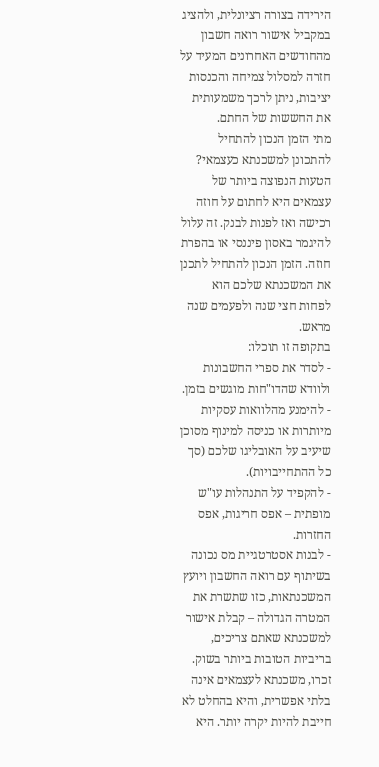הירידה בצורה רציונלית, ולהציג במקביל אישור רואה חשבון מהחודשים האחרונים המעיד על חזרה למסלול צמיחה והכנסות יציבות, ניתן לרכך משמעותית את החששות של החתם.
מתי הזמן הנכון להתחיל להתכונן למשכנתא כעצמאי?
הטעות הנפוצה ביותר של עצמאים היא לחתום על חוזה רכישה ואז לפנות לבנק. זה עלול להיגמר באסון פיננסי או בהפרת חוזה. הזמן הנכון להתחיל לתכנן את המשכנתא שלכם הוא לפחות חצי שנה ולפעמים שנה מראש.
בתקופה זו תוכלו:
- לסדר את ספרי החשבונות ולוודא שהדו"חות מוגשים בזמן.
- להימנע מהלוואות עסקיות מיותרות או כניסה למינוף מסוכן שיעיב על האובליגו שלכם (סך כל ההתחייבויות).
- להקפיד על התנהלות עו"ש מופתית – אפס חריגות, אפס החזרות.
- לבנות אסטרטגיית מס נכונה בשיתוף עם רואה החשבון ויועץ המשכנתאות, כזו שתשרת את המטרה הגדולה – קבלת אישור למשכנתא שאתם צריכים, בריביות הטובות ביותר בשוק.
זכרו, משכנתא לעצמאים אינה בלתי אפשרית, והיא בהחלט לא חייבת להיות יקרה יותר. היא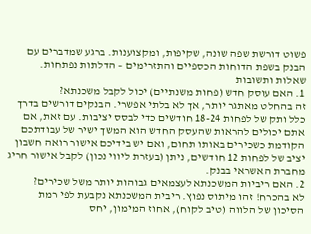פשוט דורשת שפה שונה, שקיפות, ומקצוענות. ברגע שמדברים עם הבנק בשפת הדוחות הכספיים והתזרימים – הדלתות נפתחות.
שאלות ותשובות
1. האם עוסק חדש (פחות משנתיים) יכול לקבל משכנתא?
זה בהחלט מאתגר יותר, אך לא בלתי אפשרי. הבנקים דורשים בדרך כלל ותק של לפחות 18-24 חודשים כדי לבסס יציבות. עם זאת, אם אתם יכולים להראות שהעסק החדש הוא המשך ישיר של עבודתכם הקודמת כשכירים באותו תחום, ואם יש בידיכם אישור רואה חשבון יציב של לפחות 12 חודשים, ניתן (בעזרת ליווי נכון) לקבל אישור חריג מחברת האשראי בבנק.
2. האם ריביות המשכנתא לעצמאים גבוהות יותר משל שכירים?
לא בהכרח! זהו מיתוס נפוץ. ריבית המשכנתא נקבעת לפי רמת הסיכון של הלווה (טיב לקוח), אחוז המימון, יחס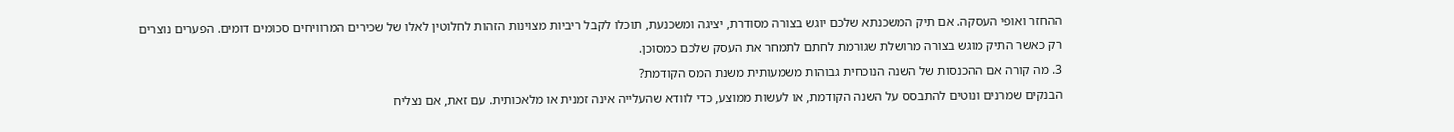ההחזר ואופי העסקה. אם תיק המשכנתא שלכם יוגש בצורה מסודרת, יציגה ומשכנעת, תוכלו לקבל ריביות מצוינות הזהות לחלוטין לאלו של שכירים המרוויחים סכומים דומים. הפערים נוצרים רק כאשר התיק מוגש בצורה מרושלת שגורמת לחתם לתמחר את העסק שלכם כמסוכן.
3. מה קורה אם ההכנסות של השנה הנוכחית גבוהות משמעותית משנת המס הקודמת?
הבנקים שמרנים ונוטים להתבסס על השנה הקודמת, או לעשות ממוצע, כדי לוודא שהעלייה אינה זמנית או מלאכותית. עם זאת, אם נצליח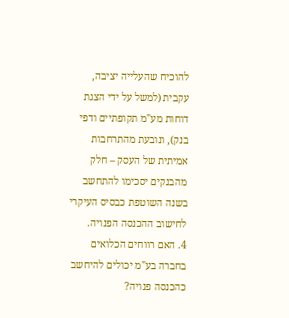להוכיח שהעלייה יציבה, עקבית (למשל על ידי הצגת דוחות מע"מ תקופתיים ודפי בנק), ונובעת מהתרחבות אמיתית של העסק – חלק מהבנקים יסכימו להתחשב בשנה השוטפת כבסיס העיקרי לחישוב ההכנסה הפנויה.
4. האם רווחים הכלואים בחברה בע"מ יכולים להיחשב כהכנסה פנויה?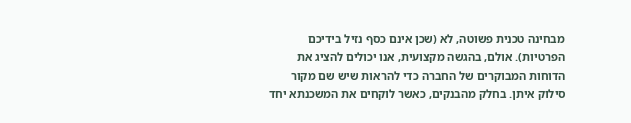מבחינה טכנית פשוטה, לא (שכן אינם כסף נזיל בידיכם הפרטיות). אולם, בהגשה מקצועית, אנו יכולים להציג את הדוחות המבוקרים של החברה כדי להראות שיש שם מקור סילוק איתן. בחלק מהבנקים, כאשר לוקחים את המשכנתא יחד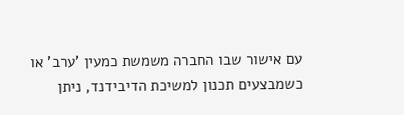עם אישור שבו החברה משמשת כמעין 'ערב' או כשמבצעים תכנון למשיכת הדיבידנד, ניתן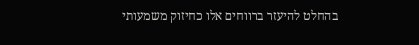בהחלט להיעזר ברווחים אלו כחיזוק משמעותי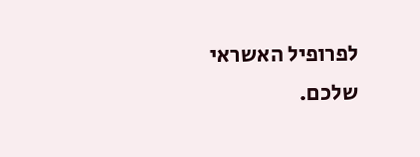לפרופיל האשראי שלכם.